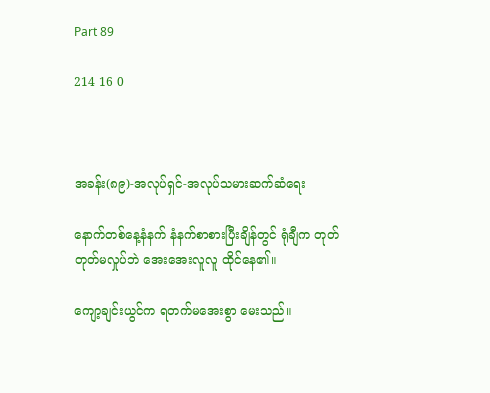Part 89

214 16 0



အခန်း(၈၉)-အလုပ်ရှင်-အလုပ်သမားဆက်ဆံရေး

နောက်တစ်နေ့နံနက် နံနက်စာစားပြီးချိန်တွင် ရုံချီက တုတ်တုတ်မလှုပ်ဘဲ အေးအေးလူလူ ထိုင်နေ၏။

ကျော့ချင်းယွင်က ရတက်မအေးစွာ မေးသည်။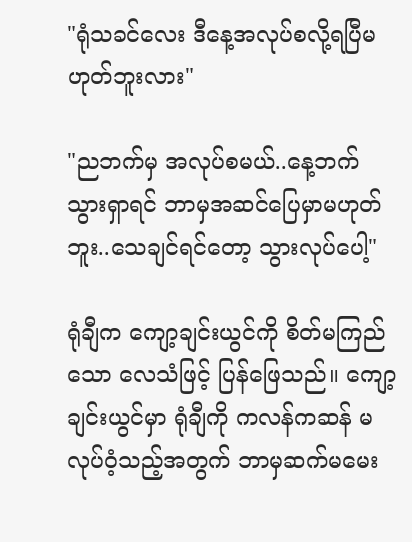"ရုံသခင်လေး ဒီနေ့အလုပ်စလို့ရပြီမဟုတ်ဘူးလား"

"ညဘက်မှ အလုပ်စမယ်..နေ့ဘက်သွားရှာရင် ဘာမှအဆင်ပြေမှာမဟုတ်ဘူး..သေချင်ရင်တော့ သွားလုပ်ပေါ့"

ရုံချီက ကျော့ချင်းယွင်ကို စိတ်မကြည်သော လေသံဖြင့် ပြန်ဖြေသည်။ ကျော့ချင်းယွင်မှာ ရုံချီကို ကလန်ကဆန် မလုပ်ဝံ့သည့်အတွက် ဘာမှဆက်မမေး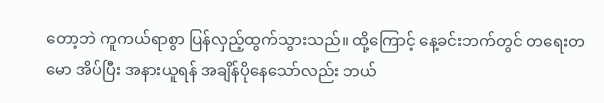တော့ဘဲ ကူကယ်ရာစွာ ပြန်လှည့်ထွက်သွားသည်။ ထို့ကြောင့် နေ့ခင်းဘက်တွင် တရေးတမော အိပ်ပြီး အနားယူရန် အချိန်ပိုနေသော်လည်း ဘယ်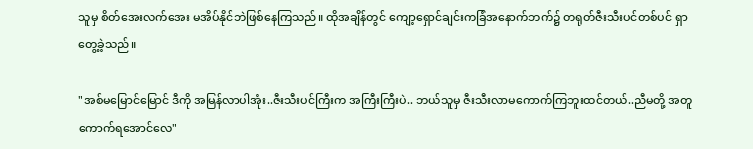သူမှ စိတ်အေးလက်အေး မအိပ်နိုင်ဘဲဖြစ်နေကြသည်။ ထိုအချိန်တွင် ကျော့ရှောင်ချင်းကခြံအနောက်ဘက်၌ တရုတ်ဇီးသီးပင်တစ်ပင် ရှာတွေ့ခဲ့သည်။

"အစ်မမြောင်မြောင် ဒီကို အမြန်လာပါအုံး..ဇီးသီးပင်ကြီးက အကြီးကြီးပဲ.. ဘယ်သူမှ ဇီးသီးလာမကောက်ကြဘူးထင်တယ်..ညီမတို့ အတူကောက်ရအောင်လေ"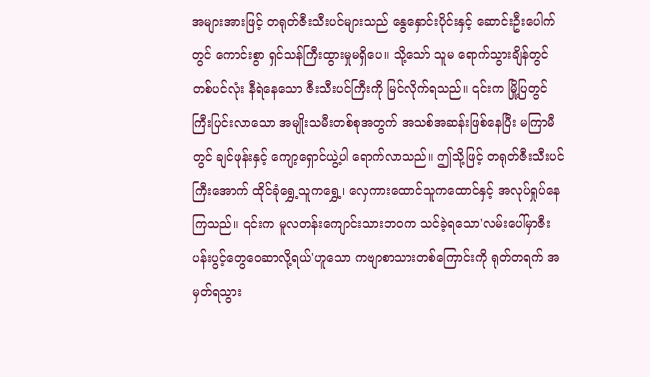အများအားဖြင့် တရုတ်ဇီးသီးပင်များသည် နွေနှောင်းပိုင်းနှင့် ဆောင်းဦးပေါက်တွင် ကောင်းစွာ ရှင်သန်ကြီးထွားမှုမရှိပေ။ သို့သော် သူမ ရောက်သွားချိန်တွင် တစ်ပင်လုံး နီရဲနေသော ဇီးသီးပင်ကြီးကို မြင်လိုက်ရသည်။ ၎င်းက မြို့ပြတွင် ကြီးပြင်းလာသော အမျိုးသမီးတစ်စုအတွက် အသစ်အဆန်းဖြစ်နေပြီး မကြာမီတွင် ချင်ဖုန်းနှင့် ကျော့ရှောင်ယွဲ့ပါ ရောက်လာသည်။ ဤသို့ဖြင့် တရုတ်ဇီးသီးပင်ကြီးအောက် ထိုင်ခုံရွှေ့သူကရွှေ့၊ လှေကားထောင်သူကထောင်နှင့် အလုပ်ရှုပ်နေကြသည်။ ၎င်းက မူလတန်းကျောင်းသားဘဝက သင်ခဲ့ရသော'လမ်းပေါ်မှာဇီးပန်းပွင့်တွေဝေဆာလို့ရယ်'ဟူသော ကဗျာစာသားတစ်ကြောင်းကို ရုတ်တရက် အမှတ်ရသွား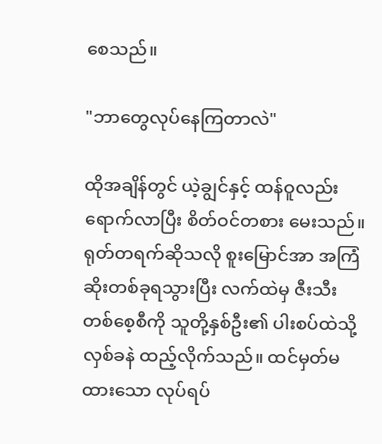စေသည်။

"ဘာတွေလုပ်နေကြတာလဲ"

ထိုအချိန်တွင် ယဲ့ချွင်နှင့် ထန်ဝူလည်း ရောက်လာပြီး စိတ်ဝင်တစား မေးသည်။ရုတ်တရက်ဆိုသလို စူးမြောင်အာ အကြံဆိုးတစ်ခုရသွားပြီး လက်ထဲမှ ဇီးသီးတစ်စေ့စီကို သူတို့နှစ်ဦး၏ ပါးစပ်ထဲသို့ လှစ်ခနဲ ထည့်လိုက်သည်။ ထင်မှတ်မထားသော လုပ်ရပ်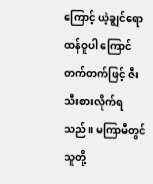ကြောင့် ယဲ့ချွင်ရော ထန်ဝူပါ ကြောင်တက်တက်ဖြင့် ဇီးသီးစားလိုက်ရသည်။ မကြာမီတွင် သူတို့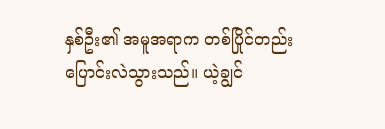နှစ်ဦး၏ အမူအရာက တစ်ပြိုင်တည်း ပြောင်းလဲသွားသည်။ ယဲ့ချွင်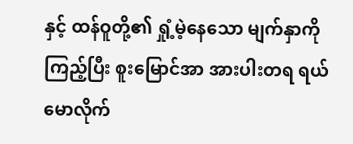နှင့် ထန်ဝူတို့၏ ရှုံ့မဲ့နေသော မျက်နှာကို ကြည့်ပြီး စူးမြောင်အာ အားပါးတရ ရယ်မောလိုက်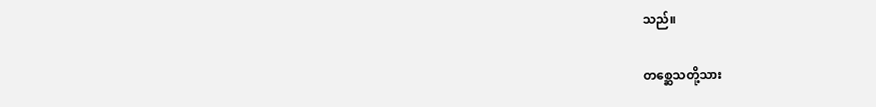သည်။

တစ္ဆေသတို့သား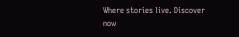Where stories live. Discover now